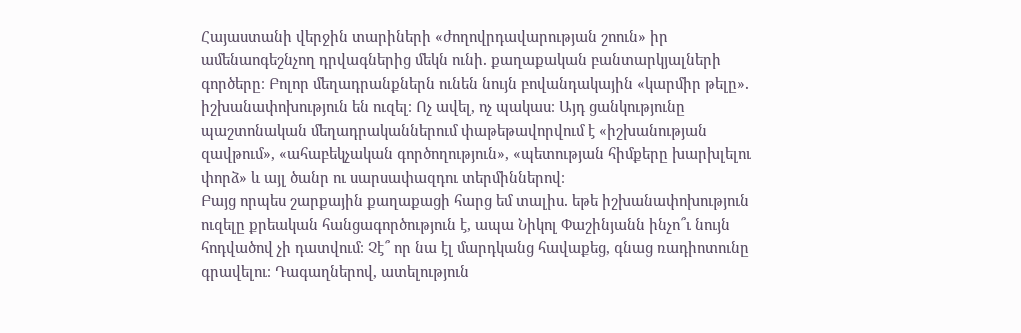Հայաստանի վերջին տարիների «ժողովրդավարության շոուն» իր ամենաոգեշնչող դրվագներից մեկն ունի․ քաղաքական բանտարկյալների գործերը։ Բոլոր մեղադրանքներն ունեն նույն բովանդակային «կարմիր թելը»․ իշխանափոխություն են ուզել։ Ոչ ավել, ոչ պակաս։ Այդ ցանկությունը պաշտոնական մեղադրականներում փաթեթավորվում է «իշխանության զավթում», «ահաբեկչական գործողություն», «պետության հիմքերը խարխլելու փորձ» և այլ ծանր ու սարսափազդու տերմիններով։
Բայց որպես շարքային քաղաքացի հարց եմ տալիս․ եթե իշխանափոխություն ուզելը քրեական հանցագործություն է, ապա Նիկոլ Փաշինյանն ինչո՞ւ նույն հոդվածով չի դատվում։ Չէ՞ որ նա էլ մարդկանց հավաքեց, գնաց ռադիոտունը գրավելու։ Դագաղներով, ատելություն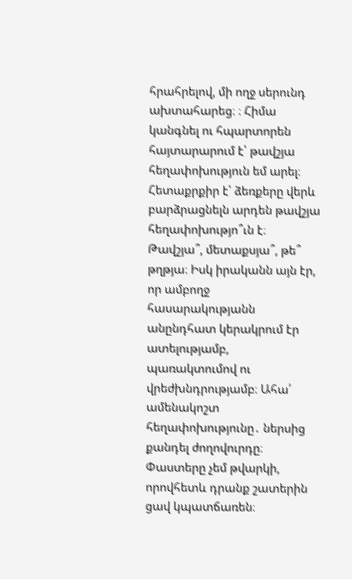հրահրելով, մի ողջ սերունդ ախտահարեց։ ։ Հիմա կանգնել ու հպարտորեն հայտարարում է՝ թավշյա հեղափոխություն եմ արել։
Հետաքրքիր է՝ ձեռքերը վերև բարձրացնելն արդեն թավշյա հեղափոխությո՞ւն է։ Թավշյա՞, մետաքսյա՞, թե՞ թղթյա։ Իսկ իրականն այն էր, որ ամբողջ հասարակությանն անընդհատ կերակրում էր ատելությամբ, պառակտումով ու վրեժխնդրությամբ։ Ահա՛ ամենակոշտ հեղափոխությունը․ ներսից քանդել ժողովուրդը։
Փաստերը չեմ թվարկի, որովհետև դրանք շատերին ցավ կպատճառեն։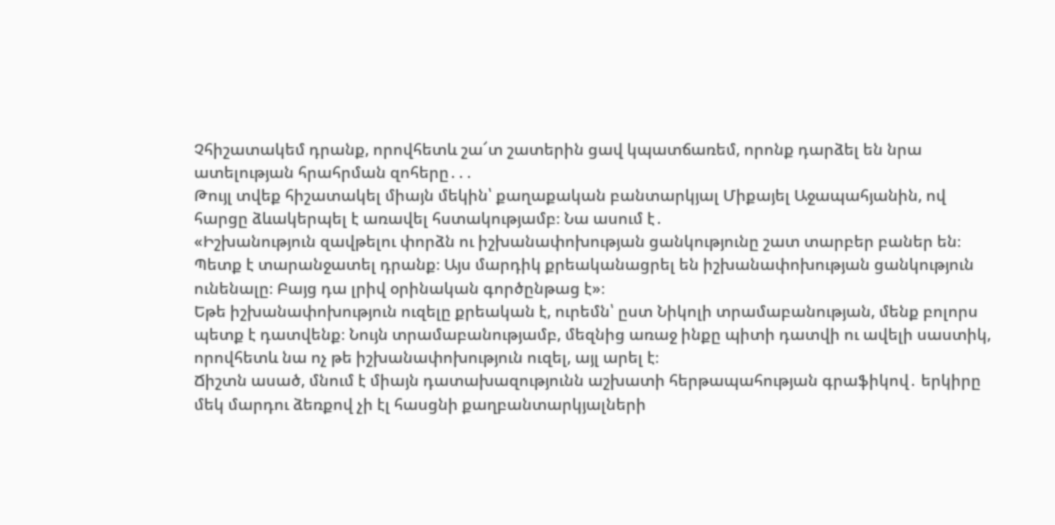Չհիշատակեմ դրանք, որովհետև շա՜տ շատերին ցավ կպատճառեմ, որոնք դարձել են նրա ատելության հրահրման զոհերը․․․
Թույլ տվեք հիշատակել միայն մեկին՝ քաղաքական բանտարկյալ Միքայել Աջապահյանին, ով հարցը ձևակերպել է առավել հստակությամբ։ Նա ասում է․
«Իշխանություն զավթելու փորձն ու իշխանափոխության ցանկությունը շատ տարբեր բաներ են։ Պետք է տարանջատել դրանք։ Այս մարդիկ քրեականացրել են իշխանափոխության ցանկություն ունենալը։ Բայց դա լրիվ օրինական գործընթաց է»։
Եթե իշխանափոխություն ուզելը քրեական է, ուրեմն՝ ըստ Նիկոլի տրամաբանության, մենք բոլորս պետք է դատվենք։ Նույն տրամաբանությամբ, մեզնից առաջ ինքը պիտի դատվի ու ավելի սաստիկ, որովհետև նա ոչ թե իշխանափոխություն ուզել, այլ արել է։
Ճիշտն ասած, մնում է միայն դատախազությունն աշխատի հերթապահության գրաֆիկով․ երկիրը մեկ մարդու ձեռքով չի էլ հասցնի քաղբանտարկյալների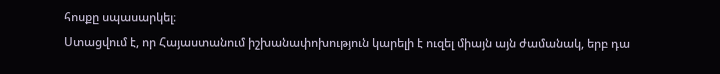հոսքը սպասարկել։
Ստացվում է, որ Հայաստանում իշխանափոխություն կարելի է ուզել միայն այն ժամանակ, երբ դա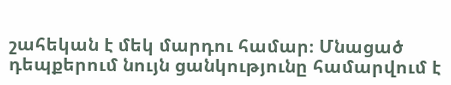շահեկան է մեկ մարդու համար։ Մնացած դեպքերում նույն ցանկությունը համարվում է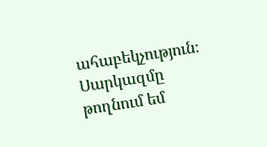ահաբեկչություն։ Սարկազմը թողնում եմ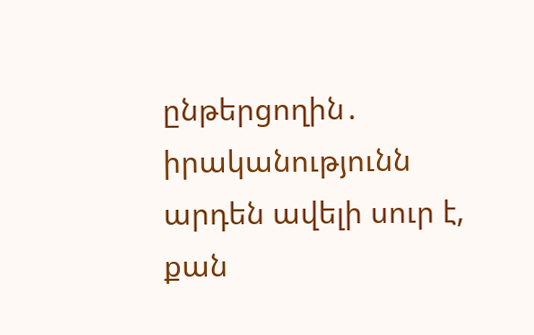ընթերցողին․ իրականությունն արդեն ավելի սուր է, քան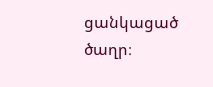ցանկացած ծաղր։